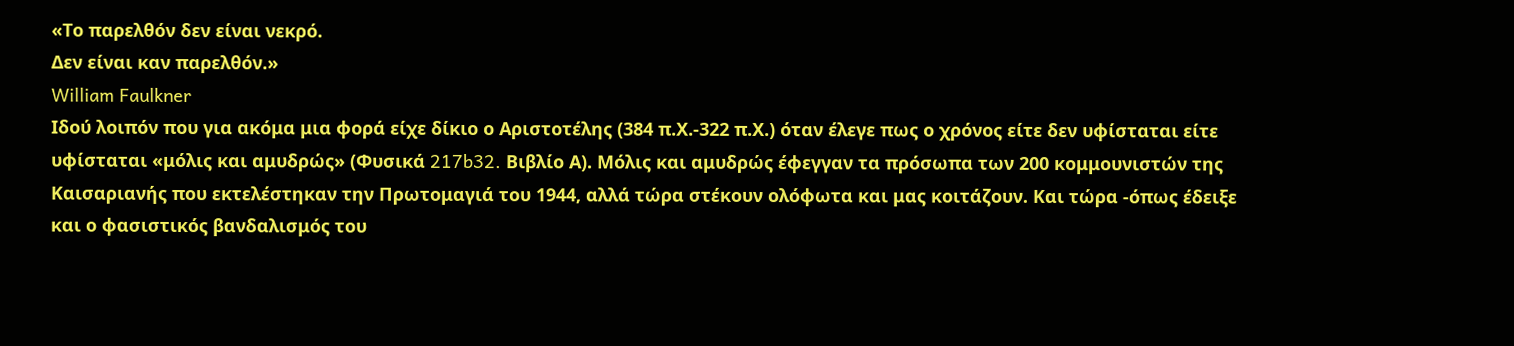«Το παρελθόν δεν είναι νεκρό.
Δεν είναι καν παρελθόν.»
William Faulkner
Ιδού λοιπόν που για ακόμα μια φορά είχε δίκιο ο Αριστοτέλης (384 π.Χ.-322 π.Χ.) όταν έλεγε πως ο χρόνος είτε δεν υφίσταται είτε υφίσταται «μόλις και αμυδρώς» (Φυσικά 217b32. Βιβλίο Α). Μόλις και αμυδρώς έφεγγαν τα πρόσωπα των 200 κομμουνιστών της Καισαριανής που εκτελέστηκαν την Πρωτομαγιά του 1944, αλλά τώρα στέκουν ολόφωτα και μας κοιτάζουν. Και τώρα -όπως έδειξε και ο φασιστικός βανδαλισμός του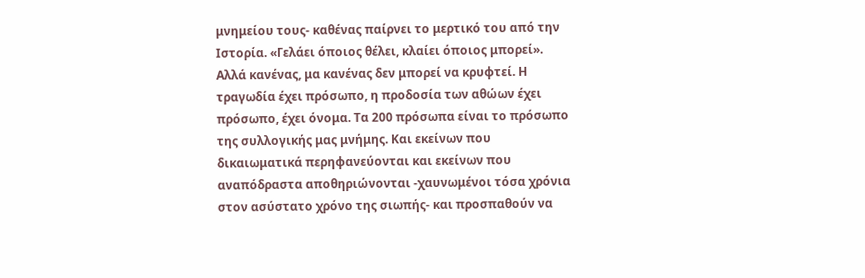μνημείου τους- καθένας παίρνει το μερτικό του από την Ιστορία. «Γελάει όποιος θέλει, κλαίει όποιος μπορεί». Αλλά κανένας, μα κανένας δεν μπορεί να κρυφτεί. Η τραγωδία έχει πρόσωπο, η προδοσία των αθώων έχει πρόσωπο, έχει όνομα. Τα 200 πρόσωπα είναι το πρόσωπο της συλλογικής μας μνήμης. Και εκείνων που δικαιωματικά περηφανεύονται και εκείνων που αναπόδραστα αποθηριώνονται -χαυνωμένοι τόσα χρόνια στον ασύστατο χρόνο της σιωπής- και προσπαθούν να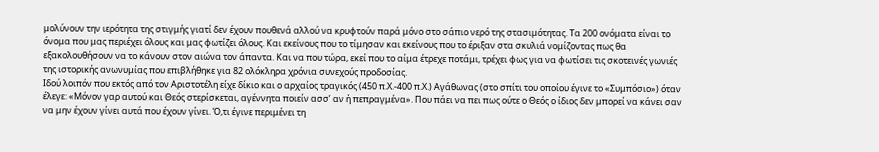μολύνουν την ιερότητα της στιγμής γιατί δεν έχουν πουθενά αλλού να κρυφτούν παρά μόνο στο σάπιο νερό της στασιμότητας. Τα 200 ονόματα είναι το όνομα που μας περιέχει όλους και μας φωτίζει όλους. Και εκείνους που το τίμησαν και εκείνους που το έριξαν στα σκυλιά νομίζοντας πως θα εξακολουθήσουν να το κάνουν στον αιώνα τον άπαντα. Και να που τώρα, εκεί που το αίμα έτρεχε ποτάμι, τρέχει φως για να φωτίσει τις σκοτεινές γωνιές της ιστορικής ανωνυμίας που επιβλήθηκε για 82 ολόκληρα χρόνια συνεχούς προδοσίας.
Ιδού λοιπόν που εκτός από τον Αριστοτέλη είχε δίκιο και ο αρχαίος τραγικός (450 π.Χ.-400 π.Χ.) Αγάθωνας (στο σπίτι του οποίου έγινε το «Συμπόσιο») όταν έλεγε: «Μόνον γαρ αυτού και Θεός στερίσκεται, αγέννητα ποιείν ασσ’ αν ή πεπραγμένα». Που πάει να πει πως ούτε ο Θεός ο ίδιος δεν μπορεί να κάνει σαν να μην έχουν γίνει αυτά που έχουν γίνει. Ό,τι έγινε περιμένει τη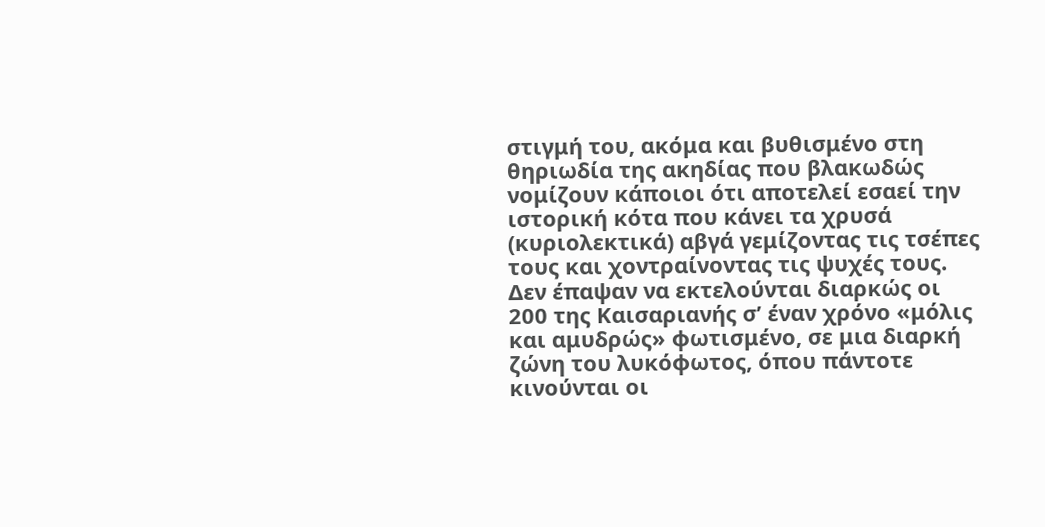στιγμή του, ακόμα και βυθισμένο στη θηριωδία της ακηδίας που βλακωδώς νομίζουν κάποιοι ότι αποτελεί εσαεί την ιστορική κότα που κάνει τα χρυσά (κυριολεκτικά) αβγά γεμίζοντας τις τσέπες τους και χοντραίνοντας τις ψυχές τους.
Δεν έπαψαν να εκτελούνται διαρκώς οι 200 της Καισαριανής σ’ έναν χρόνο «μόλις και αμυδρώς» φωτισμένο, σε μια διαρκή ζώνη του λυκόφωτος, όπου πάντοτε κινούνται οι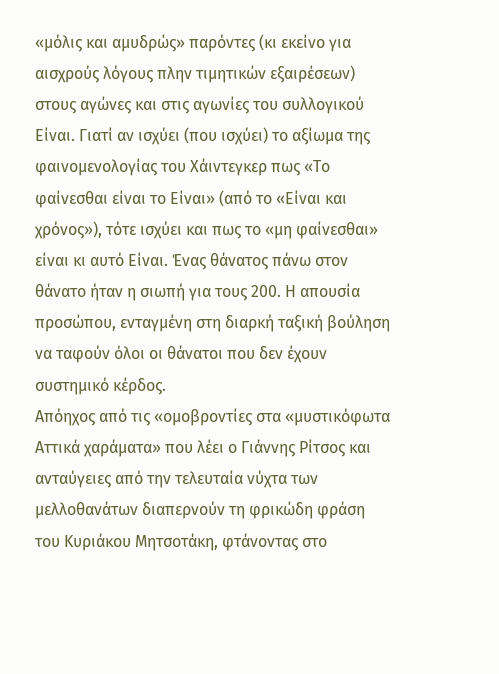«μόλις και αμυδρώς» παρόντες (κι εκείνο για αισχρούς λόγους πλην τιμητικών εξαιρέσεων) στους αγώνες και στις αγωνίες του συλλογικού Είναι. Γιατί αν ισχύει (που ισχύει) το αξίωμα της φαινομενολογίας του Χάιντεγκερ πως «Το φαίνεσθαι είναι το Είναι» (από το «Είναι και χρόνος»), τότε ισχύει και πως το «μη φαίνεσθαι» είναι κι αυτό Είναι. Ένας θάνατος πάνω στον θάνατο ήταν η σιωπή για τους 200. Η απουσία προσώπου, ενταγμένη στη διαρκή ταξική βούληση να ταφούν όλοι οι θάνατοι που δεν έχουν συστημικό κέρδος.
Απόηχος από τις «ομοβροντίες στα «μυστικόφωτα Αττικά χαράματα» που λέει ο Γιάννης Ρίτσος και ανταύγειες από την τελευταία νύχτα των μελλοθανάτων διαπερνούν τη φρικώδη φράση του Κυριάκου Μητσοτάκη, φτάνοντας στο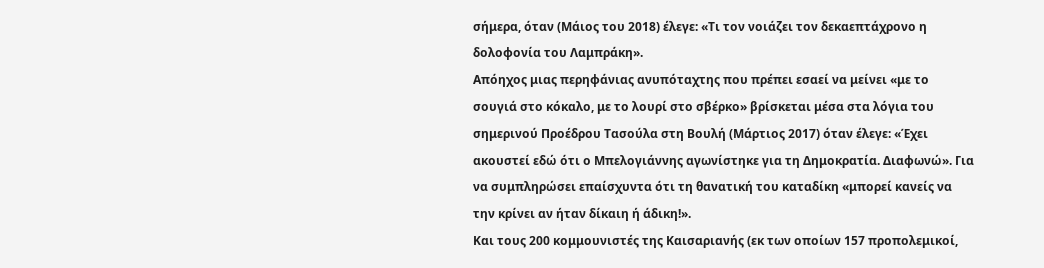σήμερα, όταν (Μάιος του 2018) έλεγε: «Τι τον νοιάζει τον δεκαεπτάχρονο η δολοφονία του Λαμπράκη».
Απόηχος μιας περηφάνιας ανυπόταχτης που πρέπει εσαεί να μείνει «με το σουγιά στο κόκαλο, με το λουρί στο σβέρκο» βρίσκεται μέσα στα λόγια του σημερινού Προέδρου Τασούλα στη Βουλή (Μάρτιος 2017) όταν έλεγε: «Έχει ακουστεί εδώ ότι ο Μπελογιάννης αγωνίστηκε για τη Δημοκρατία. Διαφωνώ». Για να συμπληρώσει επαίσχυντα ότι τη θανατική του καταδίκη «μπορεί κανείς να την κρίνει αν ήταν δίκαιη ή άδικη!».
Και τους 200 κομμουνιστές της Καισαριανής (εκ των οποίων 157 προπολεμικοί,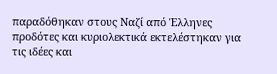παραδόθηκαν στους Ναζί από Έλληνες προδότες και κυριολεκτικά εκτελέστηκαν για τις ιδέες και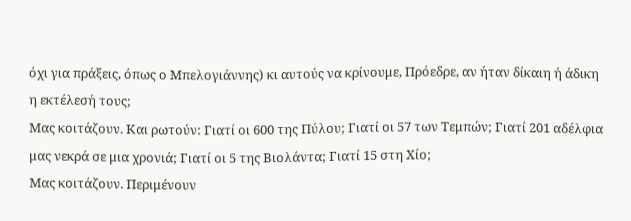όχι για πράξεις, όπως ο Μπελογιάννης) κι αυτούς να κρίνουμε, Πρόεδρε, αν ήταν δίκαιη ή άδικη η εκτέλεσή τους;
Μας κοιτάζουν. Και ρωτούν: Γιατί οι 600 της Πύλου; Γιατί οι 57 των Τεμπών; Γιατί 201 αδέλφια μας νεκρά σε μια χρονιά; Γιατί οι 5 της Βιολάντα; Γιατί 15 στη Χίο;
Μας κοιτάζουν. Περιμένουν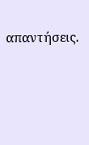απαντήσεις.